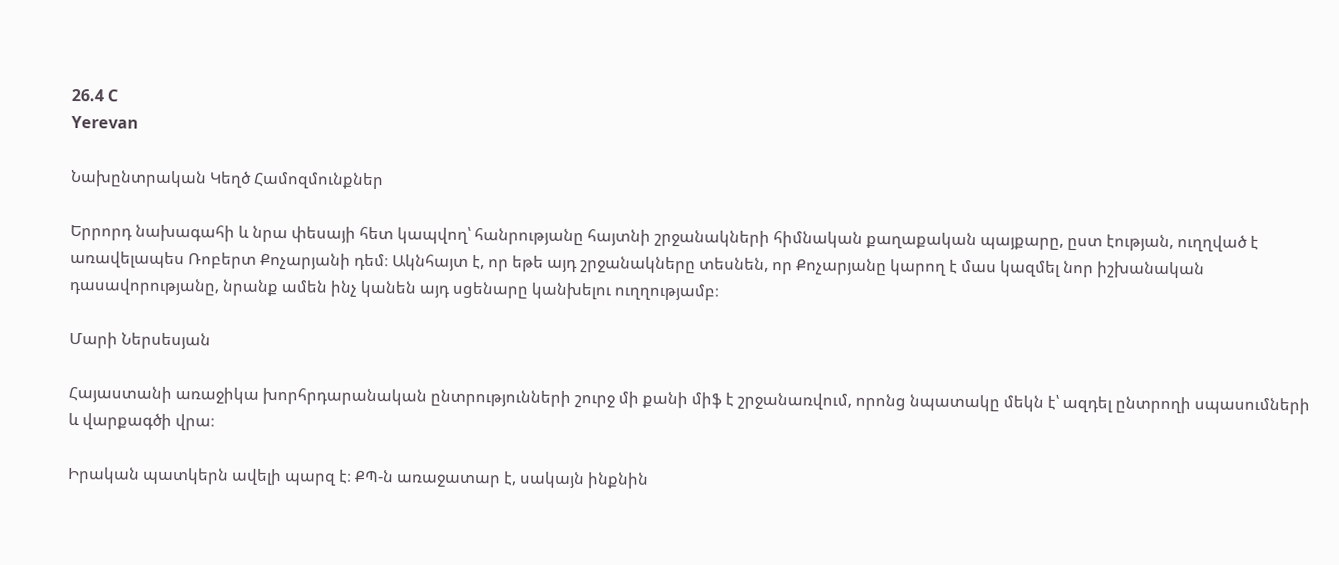26.4 C
Yerevan

Նախընտրական Կեղծ Համոզմունքներ

Երրորդ նախագահի և նրա փեսայի հետ կապվող՝ հանրությանը հայտնի շրջանակների հիմնական քաղաքական պայքարը, ըստ էության, ուղղված է առավելապես Ռոբերտ Քոչարյանի դեմ։ Ակնհայտ է, որ եթե այդ շրջանակները տեսնեն, որ Քոչարյանը կարող է մաս կազմել նոր իշխանական դասավորությանը, նրանք ամեն ինչ կանեն այդ սցենարը կանխելու ուղղությամբ։

Մարի Ներսեսյան

Հայաստանի առաջիկա խորհրդարանական ընտրությունների շուրջ մի քանի միֆ է շրջանառվում, որոնց նպատակը մեկն է՝ ազդել ընտրողի սպասումների և վարքագծի վրա։

Իրական պատկերն ավելի պարզ է։ ՔՊ‑ն առաջատար է, սակայն ինքնին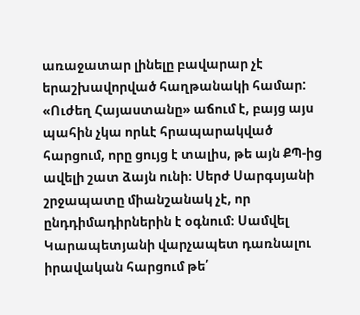առաջատար լինելը բավարար չէ երաշխավորված հաղթանակի համար: «Ուժեղ Հայաստանը» աճում է, բայց այս պահին չկա որևէ հրապարակված հարցում, որը ցույց է տալիս, թե այն ՔՊ-ից ավելի շատ ձայն ունի։ Սերժ Սարգսյանի շրջապատը միանշանակ չէ, որ ընդդիմադիրներին է օգնում։ Սամվել Կարապետյանի վարչապետ դառնալու իրավական հարցում թե՛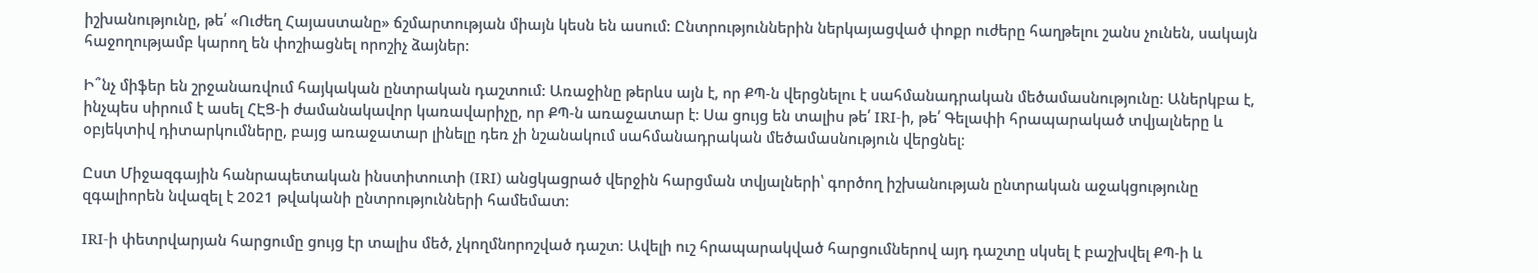իշխանությունը, թե՛ «Ուժեղ Հայաստանը» ճշմարտության միայն կեսն են ասում: Ընտրություններին ներկայացված փոքր ուժերը հաղթելու շանս չունեն, սակայն հաջողությամբ կարող են փոշիացնել որոշիչ ձայներ:

Ի՞նչ միֆեր են շրջանառվում հայկական ընտրական դաշտում: Առաջինը թերևս այն է, որ ՔՊ‑ն վերցնելու է սահմանադրական մեծամասնությունը։ Աներկբա է, ինչպես սիրում է ասել ՀԷՑ‑ի ժամանակավոր կառավարիչը, որ ՔՊ‑ն առաջատար է։ Սա ցույց են տալիս թե՛ IRI‑ի, թե՛ Գելափի հրապարակած տվյալները և օբյեկտիվ դիտարկումները, բայց առաջատար լինելը դեռ չի նշանակում սահմանադրական մեծամասնություն վերցնել։

Ըստ Միջազգային հանրապետական ինստիտուտի (IRI) անցկացրած վերջին հարցման տվյալների՝ գործող իշխանության ընտրական աջակցությունը զգալիորեն նվազել է 2021 թվականի ընտրությունների համեմատ։

IRI‑ի փետրվարյան հարցումը ցույց էր տալիս մեծ, չկողմնորոշված դաշտ։ Ավելի ուշ հրապարակված հարցումներով այդ դաշտը սկսել է բաշխվել ՔՊ‑ի և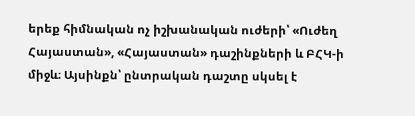երեք հիմնական ոչ իշխանական ուժերի՝ «Ուժեղ Հայաստան», «Հայաստան» դաշինքների և ԲՀԿ‑ի միջև։ Այսինքն՝ ընտրական դաշտը սկսել է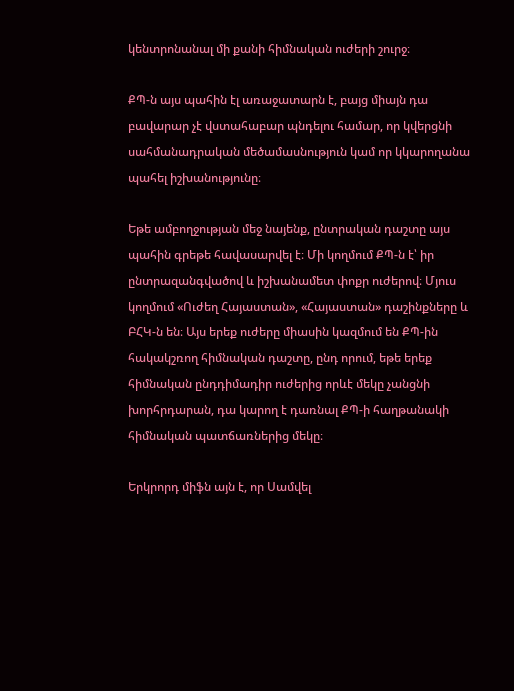կենտրոնանալ մի քանի հիմնական ուժերի շուրջ։

ՔՊ‑ն այս պահին էլ առաջատարն է, բայց միայն դա բավարար չէ վստահաբար պնդելու համար, որ կվերցնի սահմանադրական մեծամասնություն կամ որ կկարողանա պահել իշխանությունը։

Եթե ամբողջության մեջ նայենք, ընտրական դաշտը այս պահին գրեթե հավասարվել է։ Մի կողմում ՔՊ‑ն է՝ իր ընտրազանգվածով և իշխանամետ փոքր ուժերով։ Մյուս կողմում «Ուժեղ Հայաստան», «Հայաստան» դաշինքները և ԲՀԿ‑ն են։ Այս երեք ուժերը միասին կազմում են ՔՊ-ին հակակշռող հիմնական դաշտը, ընդ որում, եթե երեք հիմնական ընդդիմադիր ուժերից որևէ մեկը չանցնի խորհրդարան, դա կարող է դառնալ ՔՊ‑ի հաղթանակի հիմնական պատճառներից մեկը։

Երկրորդ միֆն այն է, որ Սամվել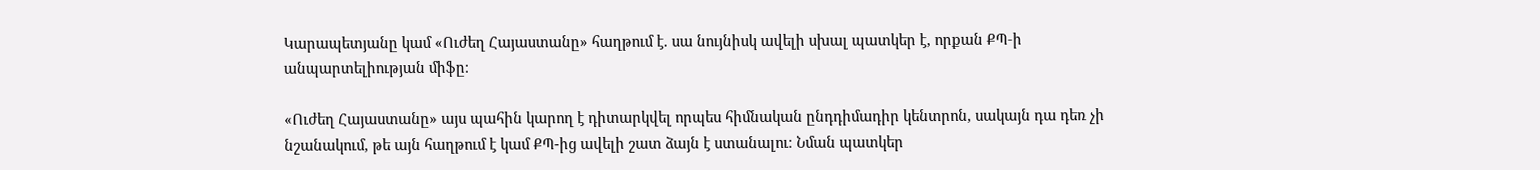Կարապետյանը կամ «Ուժեղ Հայաստանը» հաղթում է. սա նույնիսկ ավելի սխալ պատկեր է, որքան ՔՊ‑ի անպարտելիության միֆը։

«Ուժեղ Հայաստանը» այս պահին կարող է դիտարկվել որպես հիմնական ընդդիմադիր կենտրոն, սակայն դա դեռ չի նշանակում, թե այն հաղթում է կամ ՔՊ-ից ավելի շատ ձայն է ստանալու։ Նման պատկեր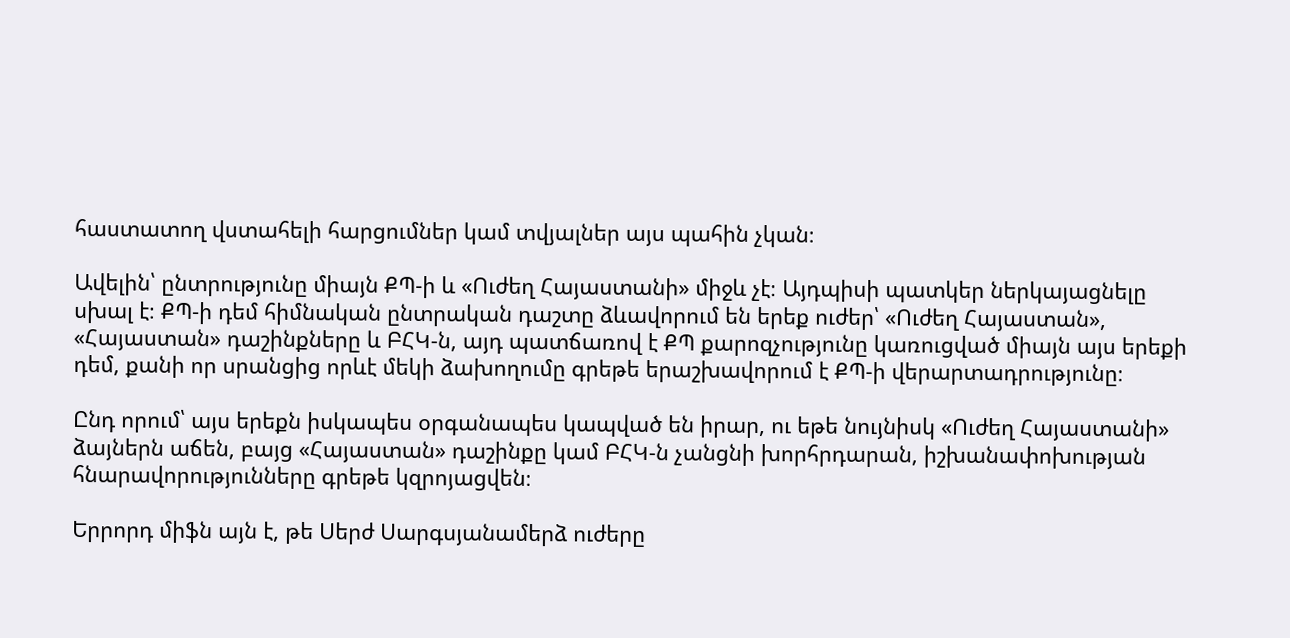հաստատող վստահելի հարցումներ կամ տվյալներ այս պահին չկան։

Ավելին՝ ընտրությունը միայն ՔՊ‑ի և «Ուժեղ Հայաստանի» միջև չէ։ Այդպիսի պատկեր ներկայացնելը սխալ է։ ՔՊ‑ի դեմ հիմնական ընտրական դաշտը ձևավորում են երեք ուժեր՝ «Ուժեղ Հայաստան», «Հայաստան» դաշինքները և ԲՀԿ‑ն, այդ պատճառով է ՔՊ քարոզչությունը կառուցված միայն այս երեքի դեմ, քանի որ սրանցից որևէ մեկի ձախողումը գրեթե երաշխավորում է ՔՊ‑ի վերարտադրությունը։

Ընդ որում՝ այս երեքն իսկապես օրգանապես կապված են իրար, ու եթե նույնիսկ «Ուժեղ Հայաստանի» ձայներն աճեն, բայց «Հայաստան» դաշինքը կամ ԲՀԿ‑ն չանցնի խորհրդարան, իշխանափոխության հնարավորությունները գրեթե կզրոյացվեն։

Երրորդ միֆն այն է, թե Սերժ Սարգսյանամերձ ուժերը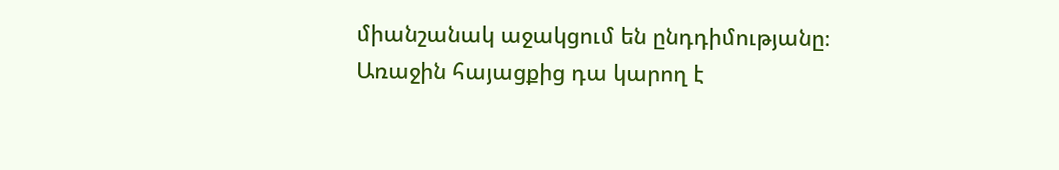միանշանակ աջակցում են ընդդիմությանը։ Առաջին հայացքից դա կարող է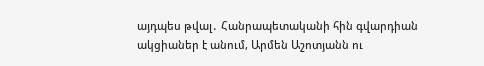այդպես թվալ․ Հանրապետականի հին գվարդիան ակցիաներ է անում, Արմեն Աշոտյանն ու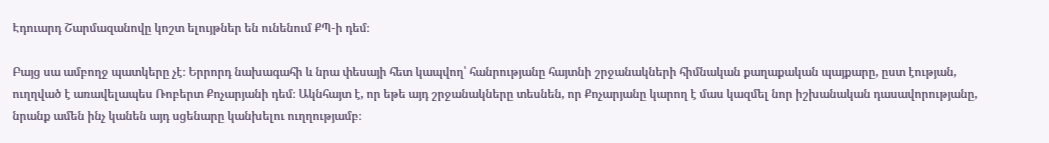Էդուարդ Շարմազանովը կոշտ ելույթներ են ունենում ՔՊ‑ի դեմ։

Բայց սա ամբողջ պատկերը չէ։ Երրորդ նախագահի և նրա փեսայի հետ կապվող՝ հանրությանը հայտնի շրջանակների հիմնական քաղաքական պայքարը, ըստ էության, ուղղված է առավելապես Ռոբերտ Քոչարյանի դեմ։ Ակնհայտ է, որ եթե այդ շրջանակները տեսնեն, որ Քոչարյանը կարող է մաս կազմել նոր իշխանական դասավորությանը, նրանք ամեն ինչ կանեն այդ սցենարը կանխելու ուղղությամբ։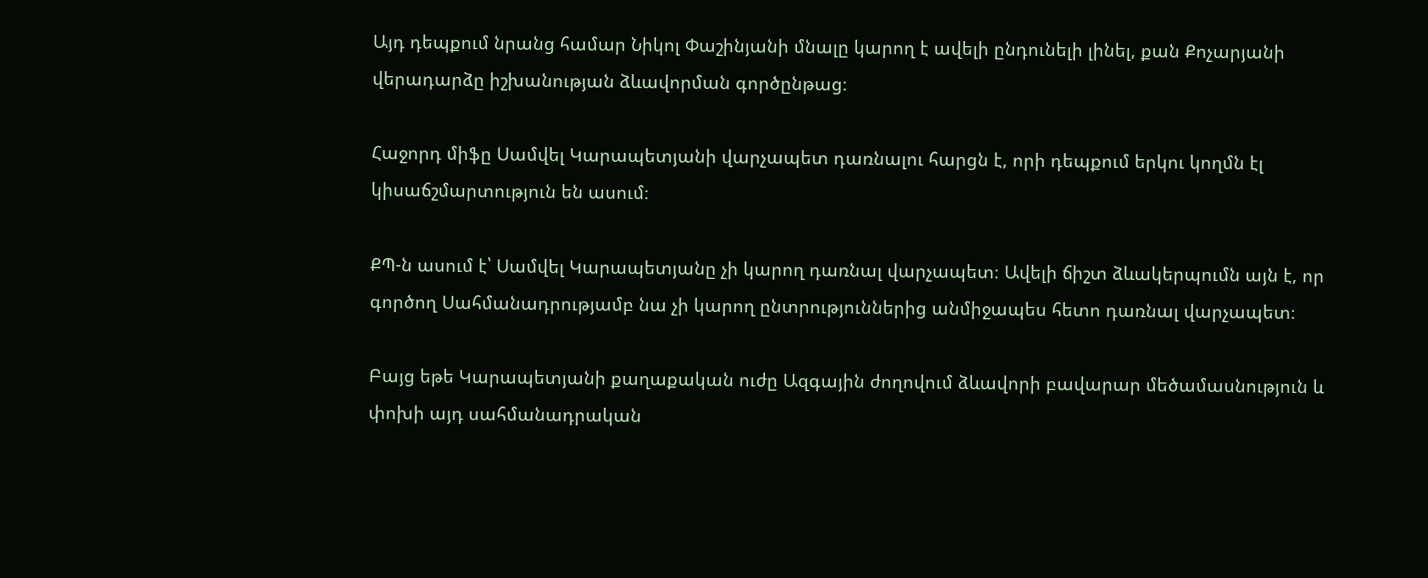Այդ դեպքում նրանց համար Նիկոլ Փաշինյանի մնալը կարող է ավելի ընդունելի լինել, քան Քոչարյանի վերադարձը իշխանության ձևավորման գործընթաց։

Հաջորդ միֆը Սամվել Կարապետյանի վարչապետ դառնալու հարցն է, որի դեպքում երկու կողմն էլ կիսաճշմարտություն են ասում։

ՔՊ‑ն ասում է՝ Սամվել Կարապետյանը չի կարող դառնալ վարչապետ։ Ավելի ճիշտ ձևակերպումն այն է, որ գործող Սահմանադրությամբ նա չի կարող ընտրություններից անմիջապես հետո դառնալ վարչապետ։

Բայց եթե Կարապետյանի քաղաքական ուժը Ազգային ժողովում ձևավորի բավարար մեծամասնություն և փոխի այդ սահմանադրական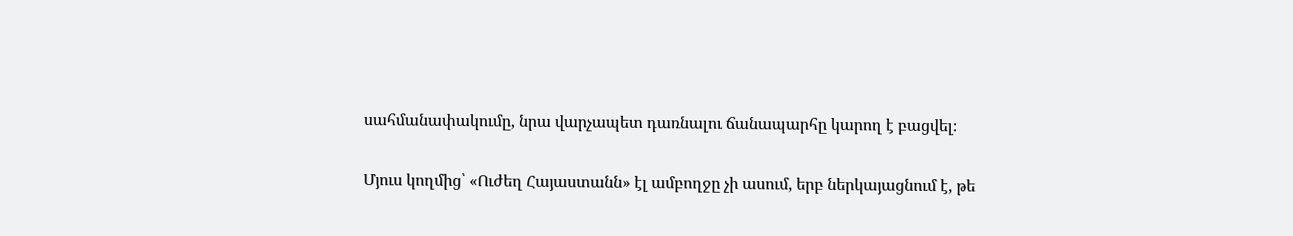սահմանափակումը, նրա վարչապետ դառնալու ճանապարհը կարող է բացվել։

Մյուս կողմից՝ «Ուժեղ Հայաստանն» էլ ամբողջը չի ասում, երբ ներկայացնում է, թե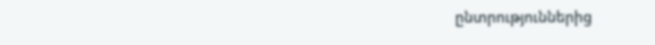ընտրություններից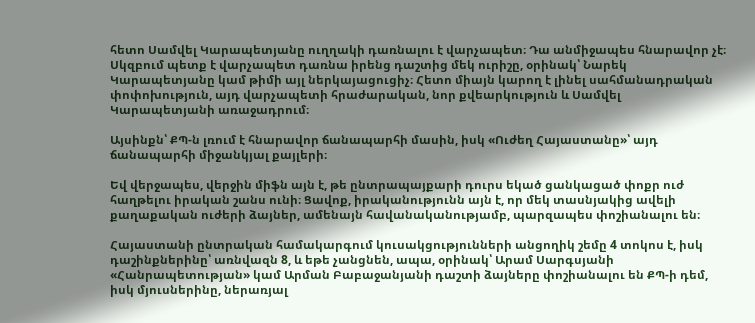հետո Սամվել Կարապետյանը ուղղակի դառնալու է վարչապետ։ Դա անմիջապես հնարավոր չէ։ Սկզբում պետք է վարչապետ դառնա իրենց դաշտից մեկ ուրիշը, օրինակ՝ Նարեկ Կարապետյանը կամ թիմի այլ ներկայացուցիչ։ Հետո միայն կարող է լինել սահմանադրական փոփոխություն, այդ վարչապետի հրաժարական, նոր քվեարկություն և Սամվել Կարապետյանի առաջադրում։

Այսինքն՝ ՔՊ‑ն լռում է հնարավոր ճանապարհի մասին, իսկ «Ուժեղ Հայաստանը»՝ այդ ճանապարհի միջանկյալ քայլերի։

Եվ վերջապես, վերջին միֆն այն է, թե ընտրապայքարի դուրս եկած ցանկացած փոքր ուժ հաղթելու իրական շանս ունի։ Ցավոք, իրականությունն այն է, որ մեկ տասնյակից ավելի քաղաքական ուժերի ձայներ, ամենայն հավանականությամբ, պարզապես փոշիանալու են։

Հայաստանի ընտրական համակարգում կուսակցությունների անցողիկ շեմը 4 տոկոս է, իսկ դաշինքներինը՝ առնվազն 8, և եթե չանցնեն, ապա, օրինակ՝ Արամ Սարգսյանի «Հանրապետության» կամ Արման Բաբաջանյանի դաշտի ձայները փոշիանալու են ՔՊ‑ի դեմ, իսկ մյուսներինը, ներառյալ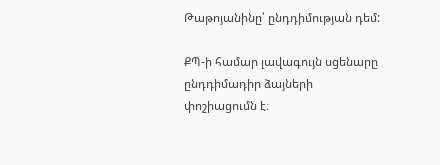Թաթոյանինը՝ ընդդիմության դեմ:

ՔՊ‑ի համար լավագույն սցենարը ընդդիմադիր ձայների փոշիացումն է։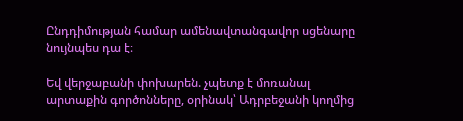Ընդդիմության համար ամենավտանգավոր սցենարը նույնպես դա է։

Եվ վերջաբանի փոխարեն. չպետք է մոռանալ արտաքին գործոնները, օրինակ՝ Ադրբեջանի կողմից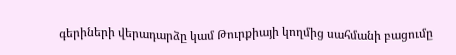գերիների վերադարձը կամ Թուրքիայի կողմից սահմանի բացումը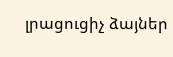լրացուցիչ ձայներ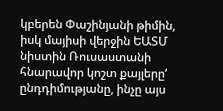կբերեն Փաշինյանի թիմին, իսկ մայիսի վերջին ԵԱՏՄ նիստին Ռուսաստանի հնարավոր կոշտ քայլերը‘ ընդդիմությանը, ինչը այս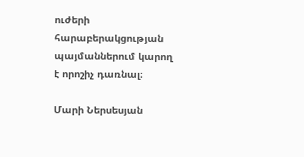ուժերի հարաբերակցության պայմաններում կարող է որոշիչ դառնալ։

Մարի Ներսեսյան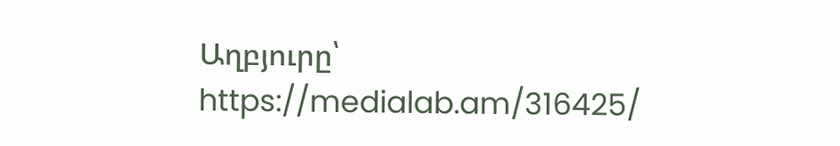Աղբյուրը՝ https://medialab.am/316425/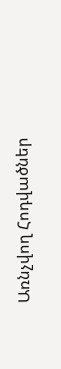Առնչվող Հոդվածներ